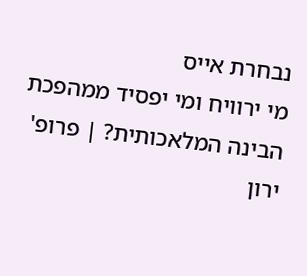נבחרת אייס
מי ירוויח ומי יפסיד ממהפכת הבינה המלאכותית? | פרופ' ירון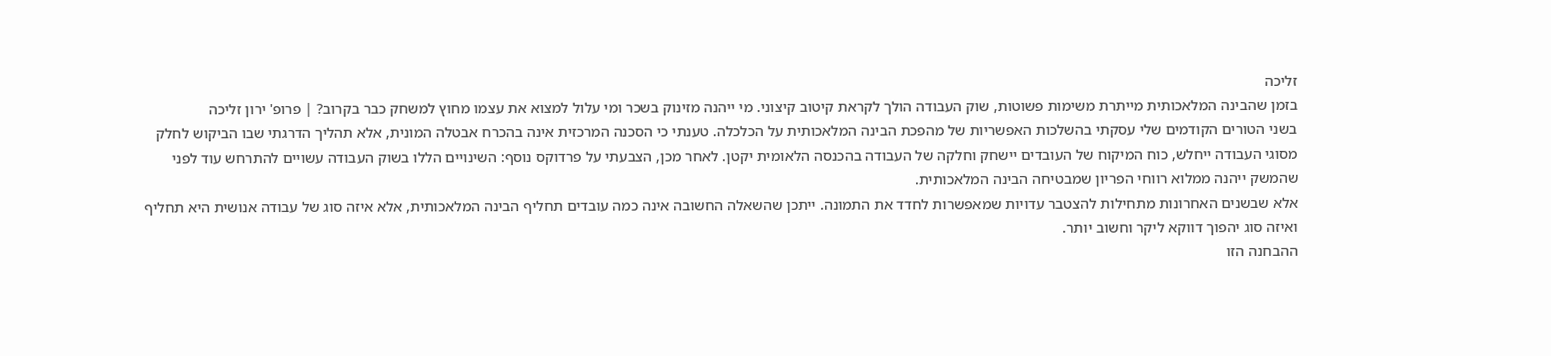זליכה
בזמן שהבינה המלאכותית מייתרת משימות פשוטות, שוק העבודה הולך לקראת קיטוב קיצוני. מי ייהנה מזינוק בשכר ומי עלול למצוא את עצמו מחוץ למשחק כבר בקרוב? | פרופ' ירון זליכה
בשני הטורים הקודמים שלי עסקתי בהשלכות האפשריות של מהפכת הבינה המלאכותית על הכלכלה. טענתי כי הסכנה המרכזית אינה בהכרח אבטלה המונית, אלא תהליך הדרגתי שבו הביקוש לחלק מסוגי העבודה ייחלש, כוח המיקוח של העובדים יישחק וחלקה של העבודה בהכנסה הלאומית יקטן. לאחר מכן, הצבעתי על פרדוקס נוסף: השינויים הללו בשוק העבודה עשויים להתרחש עוד לפני שהמשק ייהנה ממלוא רווחי הפריון שמבטיחה הבינה המלאכותית.
אלא שבשנים האחרונות מתחילות להצטבר עדויות שמאפשרות לחדד את התמונה. ייתכן שהשאלה החשובה אינה כמה עובדים תחליף הבינה המלאכותית, אלא איזה סוג של עבודה אנושית היא תחליף ואיזה סוג יהפוך דווקא ליקר וחשוב יותר.
ההבחנה הזו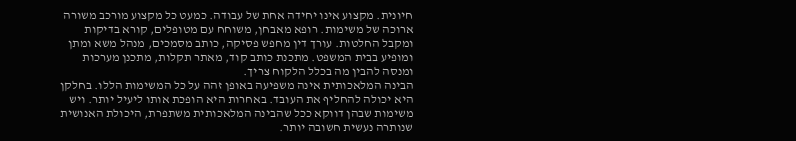חיונית. מקצוע אינו יחידה אחת של עבודה. כמעט כל מקצוע מורכב משורה ארוכה של משימות. רופא מאבחן, משוחח עם מטופלים, קורא בדיקות ומקבל החלטות. עורך דין מחפש פסיקה, כותב מסמכים, מנהל משא ומתן ומופיע בבית המשפט. מתכנת כותב קוד, מאתר תקלות, מתכנן מערכות ומנסה להבין מה בכלל הלקוח צריך.
הבינה המלאכותית אינה משפיעה באופן זהה על כל המשימות הללו. בחלקן היא יכולה להחליף את העובד. באחרות היא הופכת אותו ליעיל יותר. ויש משימות שבהן דווקא ככל שהבינה המלאכותית משתפרת, היכולת האנושית שנותרה נעשית חשובה יותר.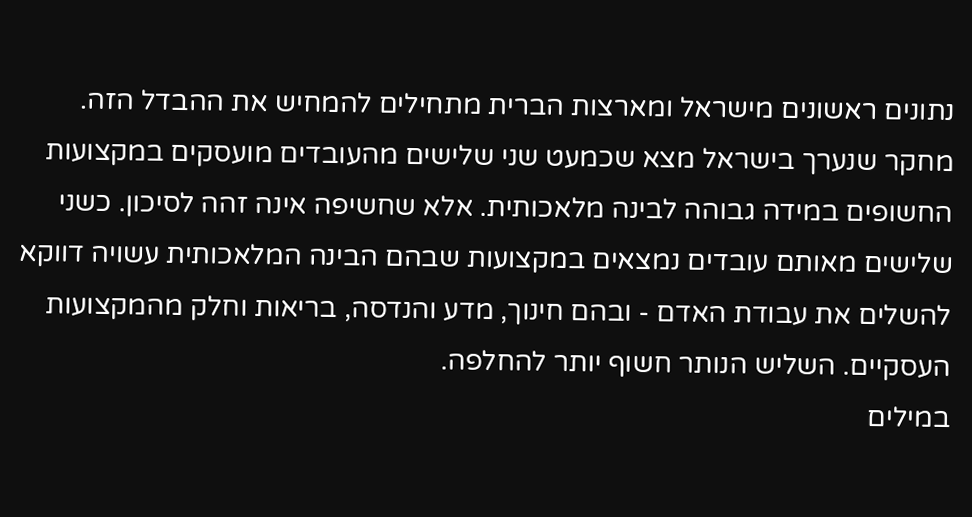נתונים ראשונים מישראל ומארצות הברית מתחילים להמחיש את ההבדל הזה. מחקר שנערך בישראל מצא שכמעט שני שלישים מהעובדים מועסקים במקצועות החשופים במידה גבוהה לבינה מלאכותית. אלא שחשיפה אינה זהה לסיכון. כשני שלישים מאותם עובדים נמצאים במקצועות שבהם הבינה המלאכותית עשויה דווקא להשלים את עבודת האדם - ובהם חינוך, מדע והנדסה, בריאות וחלק מהמקצועות העסקיים. השליש הנותר חשוף יותר להחלפה.
במילים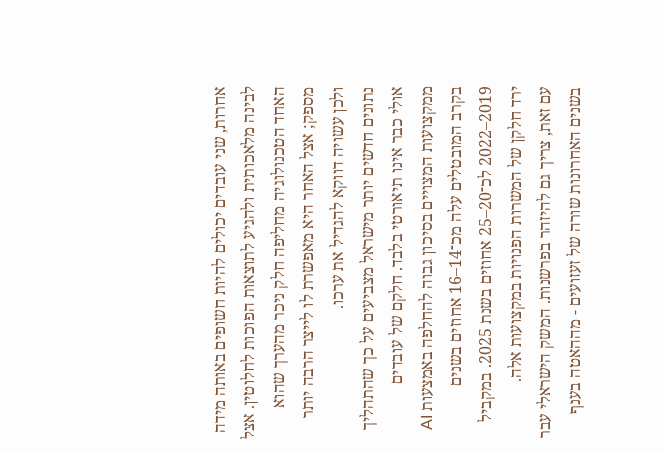אחרות, שני עובדים יכולים להיות חשופים באותה מידה לבינה מלאכותית ולהגיע לתוצאות הפוכות לחלוטין. אצל האחד הטכנולוגיה מחליפה חלק ניכר מהערך שהוא מספק; אצל האחר היא מאפשרת לו לייצר הרבה יותר ולכן עשויה דווקא להגדיל את ערכו.
נתונים חדשים יותר מישראל מצביעים על כך שהתהליך אולי כבר אינו תיאורטי בלבד. חלקם של עובדים ממקצועות המצויים בסיכון גבוה להחלפה באמצעות AI בקרב המובטלים עלה מכ־14–16 אחוזים בשנים 2019–2022 לכ־20–25 אחוזים בשנת 2025. במקביל ירד חלקן של המשרות הפנויות במקצועות אלה.
עם זאת, צריך גם להיזהר בפרשנות. המשק הישראלי עבר בשנים האחרונות שורה של זעזועים - מההאטה בענף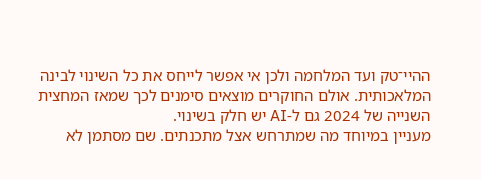ההיי־טק ועד המלחמה ולכן אי אפשר לייחס את כל השינוי לבינה המלאכותית. אולם החוקרים מוצאים סימנים לכך שמאז המחצית השנייה של 2024 גם ל-AI יש חלק בשינוי.
מעניין במיוחד מה שמתרחש אצל מתכנתים. שם מסתמן לא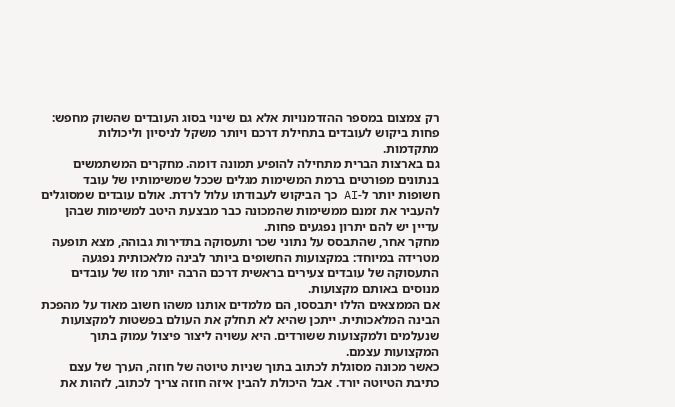רק צמצום במספר ההזדמנויות אלא גם שינוי בסוג העובדים שהשוק מחפש: פחות ביקוש לעובדים בתחילת דרכם ויותר משקל לניסיון וליכולות מתקדמות.
גם בארצות הברית מתחילה להופיע תמונה דומה. מחקרים המשתמשים בנתונים מפורטים ברמת המשימות מגלים שככל שמשימותיו של עובד חשופות יותר ל-AI כך הביקוש לעבודתו עלול לרדת. אולם עובדים שמסוגלים להעביר את זמנם ממשימות שהמכונה כבר מבצעת היטב למשימות שבהן עדיין יש להם יתרון נפגעים פחות.
מחקר אחר, שהתבסס על נתוני שכר ותעסוקה בתדירות גבוהה, מצא תופעה מטרידה במיוחד: במקצועות החשופים ביותר לבינה מלאכותית נפגעה התעסוקה של עובדים צעירים בראשית דרכם הרבה יותר מזו של עובדים מנוסים באותם מקצועות.
אם הממצאים הללו יתבססו, הם מלמדים אותנו משהו חשוב מאוד על מהפכת הבינה המלאכותית. ייתכן שהיא לא תחלק את העולם בפשטות למקצועות שנעלמים ולמקצועות ששורדים. היא עשויה ליצור פיצול עמוק בתוך המקצועות עצמם.
כאשר מכונה מסוגלת לכתוב בתוך שניות טיוטה של חוזה, הערך של עצם כתיבת הטיוטה יורד. אבל היכולת להבין איזה חוזה צריך לכתוב, לזהות את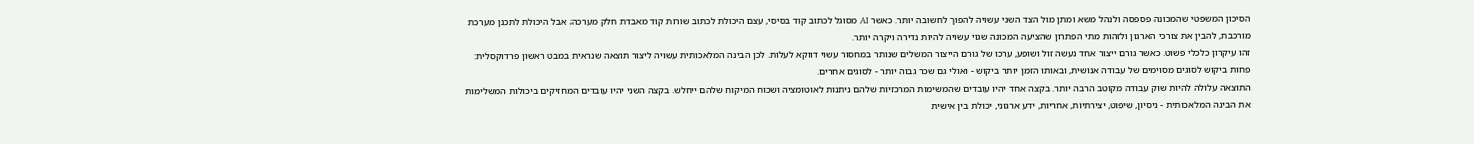הסיכון המשפטי שהמכונה פספסה ולנהל משא ומתן מול הצד השני עשויה להפוך לחשובה יותר. כאשר AI מסוגל לכתוב קוד בסיסי, עצם היכולת לכתוב שורות קוד מאבדת חלק מערכה; אבל היכולת לתכנן מערכת מורכבת, להבין את צורכי הארגון ולזהות מתי הפתרון שהציעה המכונה שגוי עשויה להיות נדירה ויקרה יותר.
זהו עיקרון כלכלי פשוט. כאשר גורם ייצור אחד נעשה זול ושופע, ערכו של גורם הייצור המשלים שנותר במחסור עשוי דווקא לעלות. לכן הבינה המלאכותית עשויה ליצור תוצאה שנראית במבט ראשון פרדוקסלית: פחות ביקוש לסוגים מסוימים של עבודה אנושית, ובאותו הזמן יותר ביקוש - ואולי גם שכר גבוה יותר - לסוגים אחרים.
התוצאה עלולה להיות שוק עבודה מקוטב הרבה יותר. בקצה אחד יהיו עובדים שהמשימות המרכזיות שלהם ניתנות לאוטומציה ושכוח המיקוח שלהם ייחלש. בקצה השני יהיו עובדים המחזיקים ביכולות המשלימות את הבינה המלאכותית - ניסיון, שיפוט, יצירתיות, אחריות, ידע ארגוני, יכולת בין אישית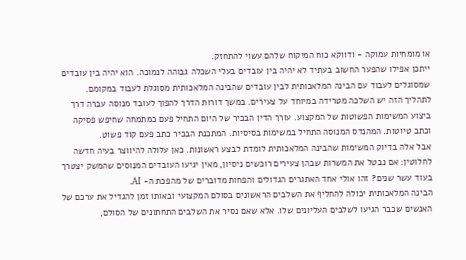או מומחיות עמוקה - ודווקא כוח המיקוח שלהם עשוי להתחזק.
ייתכן אפילו שהפער החשוב בעתיד לא יהיה בין עובדים בעלי השכלה גבוהה לנמוכה. הוא יהיה בין עובדים שמסוגלים לעבוד עם הבינה המלאכותית לבין עובדים שהבינה המלאכותית מסוגלת לעבוד במקומם.
לתהליך הזה יש השלכה מטרידה במיוחד על צעירים. במשך דורות הדרך להפוך לעובד מנוסה עברה דרך ביצוע המשימות הפשוטות של המקצוע. עורך הדין הבכיר של היום התחיל פעם כמתמחה שחיפש פסיקה וכתב טיוטות. המהנדס המנוסה התחיל במשימות בסיסיות. המתכנת הבכיר כתב פעם קוד פשוט.
אבל אלה בדיוק המשימות שהבינה המלאכותית לומדת לבצע ראשונות. כאן עלולה להיווצר בעיה חדשה לחלוטין: אם נבטל את המשרות שבהן צעירים רוכשים ניסיון, מאין יגיעו העובדים המנוסים שהמשק יצטרך בעוד עשר שנים? זהו אולי אחד האתגרים הגדולים והפחות מדוברים של מהפכת ה- AI.
הבינה המלאכותית יכולה להחליף את השלבים הראשונים בסולם המקצועי ובאותו זמן להגדיל את ערכם של האנשים שכבר הגיעו לשלבים העליונים שלו. אלא שאם נסיר את השלבים התחתונים של הסולם,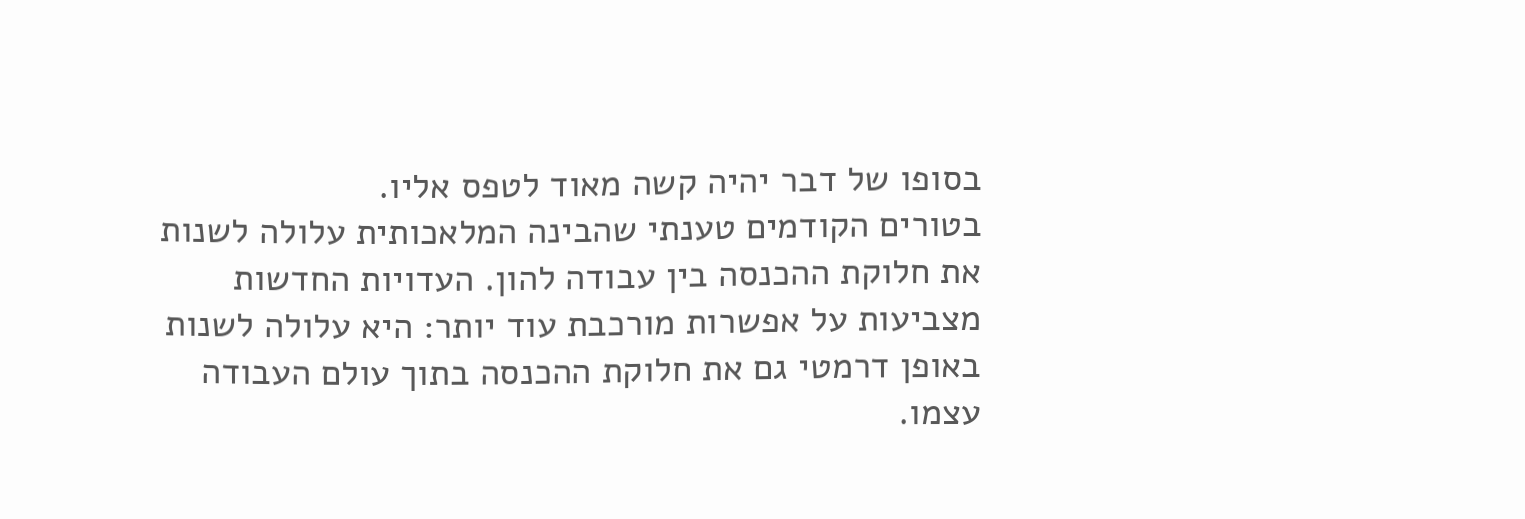בסופו של דבר יהיה קשה מאוד לטפס אליו.
בטורים הקודמים טענתי שהבינה המלאכותית עלולה לשנות את חלוקת ההכנסה בין עבודה להון. העדויות החדשות מצביעות על אפשרות מורכבת עוד יותר: היא עלולה לשנות באופן דרמטי גם את חלוקת ההכנסה בתוך עולם העבודה עצמו.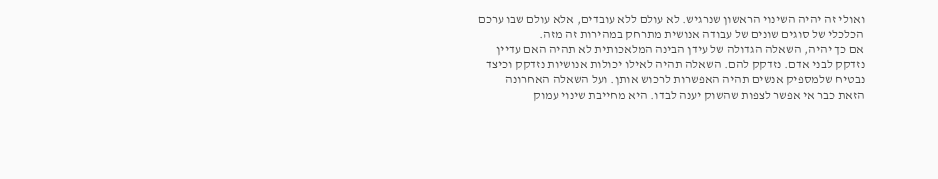ואולי זה יהיה השינוי הראשון שנרגיש. לא עולם ללא עובדים, אלא עולם שבו ערכם הכלכלי של סוגים שונים של עבודה אנושית מתרחק במהירות זה מזה.
אם כך יהיה, השאלה הגדולה של עידן הבינה המלאכותית לא תהיה האם עדיין נזדקק לבני אדם. נזדקק להם. השאלה תהיה לאילו יכולות אנושיות נזדקק וכיצד נבטיח שלמספיק אנשים תהיה האפשרות לרכוש אותן. ועל השאלה האחרונה הזאת כבר אי אפשר לצפות שהשוק יענה לבדו. היא מחייבת שינוי עמוק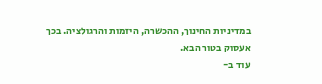במדיניות החינוך, ההכשרה, היזמות והרגולציה. בכך אעסוק בטור הבא.
עוד ב-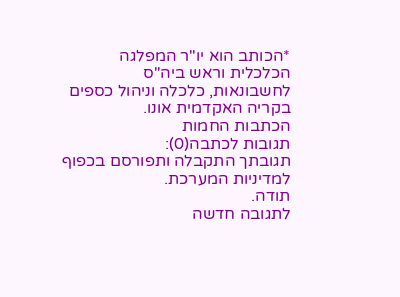*הכותב הוא יו"ר המפלגה הכלכלית וראש ביה"ס לחשבונאות, כלכלה וניהול כספים בקריה האקדמית אונו.
הכתבות החמות
תגובות לכתבה(0):
תגובתך התקבלה ותפורסם בכפוף למדיניות המערכת.
תודה.
לתגובה חדשה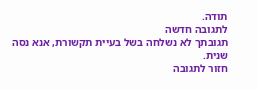תודה.
לתגובה חדשה
תגובתך לא נשלחה בשל בעיית תקשורת, אנא נסה שנית.
חזור לתגובה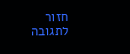חזור לתגובה